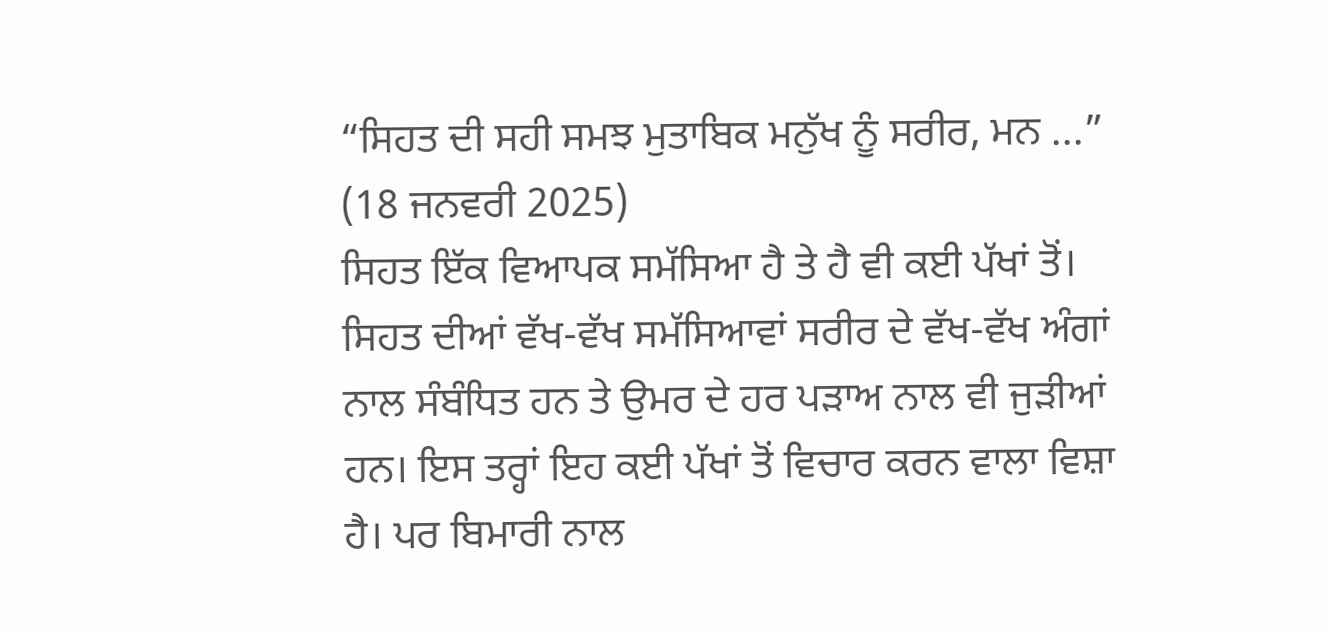“ਸਿਹਤ ਦੀ ਸਹੀ ਸਮਝ ਮੁਤਾਬਿਕ ਮਨੁੱਖ ਨੂੰ ਸਰੀਰ, ਮਨ ...”
(18 ਜਨਵਰੀ 2025)
ਸਿਹਤ ਇੱਕ ਵਿਆਪਕ ਸਮੱਸਿਆ ਹੈ ਤੇ ਹੈ ਵੀ ਕਈ ਪੱਖਾਂ ਤੋਂ। ਸਿਹਤ ਦੀਆਂ ਵੱਖ-ਵੱਖ ਸਮੱਸਿਆਵਾਂ ਸਰੀਰ ਦੇ ਵੱਖ-ਵੱਖ ਅੰਗਾਂ ਨਾਲ ਸੰਬੰਧਿਤ ਹਨ ਤੇ ਉਮਰ ਦੇ ਹਰ ਪੜਾਅ ਨਾਲ ਵੀ ਜੁੜੀਆਂ ਹਨ। ਇਸ ਤਰ੍ਹਾਂ ਇਹ ਕਈ ਪੱਖਾਂ ਤੋਂ ਵਿਚਾਰ ਕਰਨ ਵਾਲਾ ਵਿਸ਼ਾ ਹੈ। ਪਰ ਬਿਮਾਰੀ ਨਾਲ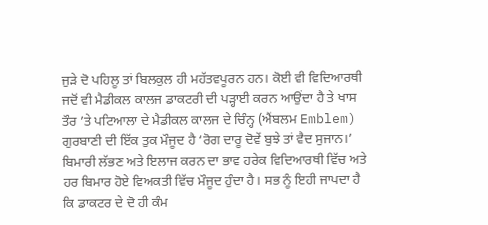ਜੁੜੇ ਦੋ ਪਹਿਲੂ ਤਾਂ ਬਿਲਕੁਲ ਹੀ ਮਹੱਤਵਪੂਰਨ ਹਨ। ਕੋਈ ਵੀ ਵਿਦਿਆਰਥੀ ਜਦੋਂ ਵੀ ਮੈਡੀਕਲ ਕਾਲਜ ਡਾਕਟਰੀ ਦੀ ਪੜ੍ਹਾਈ ਕਰਨ ਆਉਂਦਾ ਹੈ ਤੇ ਖਾਸ ਤੌਰ ’ਤੇ ਪਟਿਆਲਾ ਦੇ ਮੈਡੀਕਲ ਕਾਲਜ ਦੇ ਚਿੰਨ੍ਹ (ਐਂਬਲਮ Emblem) ਗੁਰਬਾਣੀ ਦੀ ਇੱਕ ਤੁਕ ਮੌਜੂਦ ਹੈ ‘ਰੋਗ ਦਾਰੂ ਦੋਵੇਂ ਬੁਝੇ ਤਾਂ ਵੈਦ ਸੁਜਾਨ।’
ਬਿਮਾਰੀ ਲੱਭਣ ਅਤੇ ਇਲਾਜ ਕਰਨ ਦਾ ਭਾਵ ਹਰੇਕ ਵਿਦਿਆਰਥੀ ਵਿੱਚ ਅਤੇ ਹਰ ਬਿਮਾਰ ਹੋਏ ਵਿਅਕਤੀ ਵਿੱਚ ਮੌਜੂਦ ਹੁੰਦਾ ਹੈ। ਸਭ ਨੂੰ ਇਹੀ ਜਾਪਦਾ ਹੈ ਕਿ ਡਾਕਟਰ ਦੇ ਦੋ ਹੀ ਕੰਮ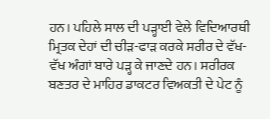ਹਨ। ਪਹਿਲੇ ਸਾਲ ਦੀ ਪੜ੍ਹਾਈ ਵੇਲੇ ਵਿਦਿਆਰਥੀ ਮ੍ਰਿਤਕ ਦੇਹਾਂ ਦੀ ਚੀੜ-ਫਾੜ ਕਰਕੇ ਸਰੀਰ ਦੇ ਵੱਖ-ਵੱਖ ਅੰਗਾਂ ਬਾਰੇ ਪੜ੍ਹ ਕੇ ਜਾਣਦੇ ਹਨ। ਸਰੀਰਕ ਬਣਤਰ ਦੇ ਮਾਹਿਰ ਡਾਕਟਰ ਵਿਅਕਤੀ ਦੇ ਪੇਟ ਨੂੰ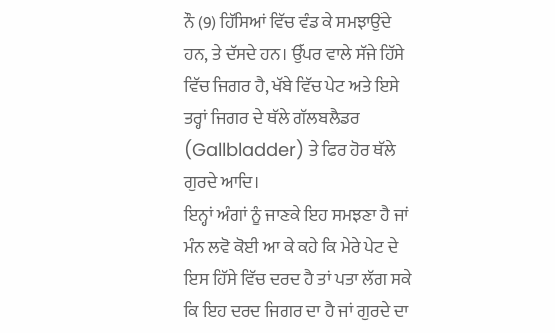ਨੌ (9) ਹਿੱਸਿਆਂ ਵਿੱਚ ਵੰਡ ਕੇ ਸਮਝਾਉਂਦੇ ਹਨ, ਤੇ ਦੱਸਦੇ ਹਨ। ਉੱਪਰ ਵਾਲੇ ਸੱਜੇ ਹਿੱਸੇ ਵਿੱਚ ਜਿਗਰ ਹੈ, ਖੱਬੇ ਵਿੱਚ ਪੇਟ ਅਤੇ ਇਸੇ ਤਰ੍ਹਾਂ ਜਿਗਰ ਦੇ ਥੱਲੇ ਗੱਲਬਲੈਡਰ (Gallbladder) ਤੇ ਫਿਰ ਹੋਰ ਥੱਲੇ ਗੁਰਦੇ ਆਦਿ।
ਇਨ੍ਹਾਂ ਅੰਗਾਂ ਨੂੰ ਜਾਣਕੇ ਇਹ ਸਮਝਣਾ ਹੈ ਜਾਂ ਮੰਨ ਲਵੋ ਕੋਈ ਆ ਕੇ ਕਹੇ ਕਿ ਮੇਰੇ ਪੇਟ ਦੇ ਇਸ ਹਿੱਸੇ ਵਿੱਚ ਦਰਦ ਹੈ ਤਾਂ ਪਤਾ ਲੱਗ ਸਕੇ ਕਿ ਇਹ ਦਰਦ ਜਿਗਰ ਦਾ ਹੈ ਜਾਂ ਗੁਰਦੇ ਦਾ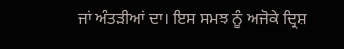ਜਾਂ ਅੰਤੜੀਆਂ ਦਾ। ਇਸ ਸਮਝ ਨੂੰ ਅਜੋਕੇ ਦ੍ਰਿਸ਼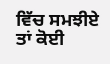ਵਿੱਚ ਸਮਝੀਏ ਤਾਂ ਕੋਈ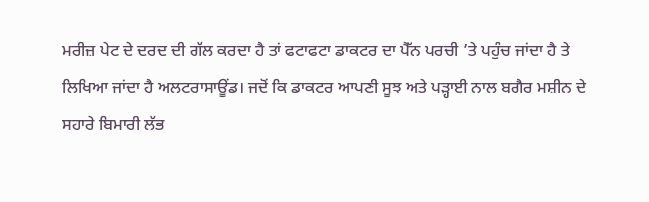ਮਰੀਜ਼ ਪੇਟ ਦੇ ਦਰਦ ਦੀ ਗੱਲ ਕਰਦਾ ਹੈ ਤਾਂ ਫਟਾਫਟਾ ਡਾਕਟਰ ਦਾ ਪੈੱਨ ਪਰਚੀ ’ਤੇ ਪਹੁੰਚ ਜਾਂਦਾ ਹੈ ਤੇ ਲਿਖਿਆ ਜਾਂਦਾ ਹੈ ਅਲਟਰਾਸਾਊਂਡ। ਜਦੋਂ ਕਿ ਡਾਕਟਰ ਆਪਣੀ ਸੂਝ ਅਤੇ ਪੜ੍ਹਾਈ ਨਾਲ ਬਗੈਰ ਮਸ਼ੀਨ ਦੇ ਸਹਾਰੇ ਬਿਮਾਰੀ ਲੱਭ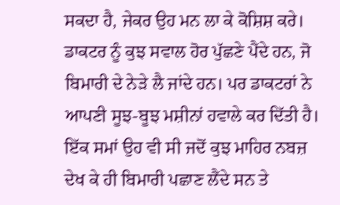ਸਕਦਾ ਹੈ, ਜੇਕਰ ਉਹ ਮਨ ਲਾ ਕੇ ਕੋਸ਼ਿਸ਼ ਕਰੇ। ਡਾਕਟਰ ਨੂੰ ਕੁਝ ਸਵਾਲ ਹੋਰ ਪੁੱਛਣੇ ਪੈਂਦੇ ਹਨ, ਜੋ ਬਿਮਾਰੀ ਦੇ ਨੇੜੇ ਲੈ ਜਾਂਦੇ ਹਨ। ਪਰ ਡਾਕਟਰਾਂ ਨੇ ਆਪਣੀ ਸੂਝ-ਬੂਝ ਮਸ਼ੀਨਾਂ ਹਵਾਲੇ ਕਰ ਦਿੱਤੀ ਹੈ। ਇੱਕ ਸਮਾਂ ਉਹ ਵੀ ਸੀ ਜਦੋਂ ਕੁਝ ਮਾਹਿਰ ਨਬਜ਼ ਦੇਖ ਕੇ ਹੀ ਬਿਮਾਰੀ ਪਛਾਣ ਲੈਂਦੇ ਸਨ ਤੇ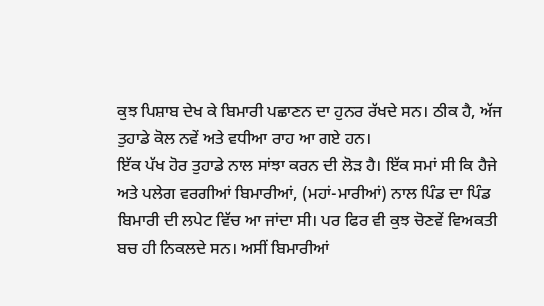ਕੁਝ ਪਿਸ਼ਾਬ ਦੇਖ ਕੇ ਬਿਮਾਰੀ ਪਛਾਣਨ ਦਾ ਹੁਨਰ ਰੱਖਦੇ ਸਨ। ਠੀਕ ਹੈ, ਅੱਜ ਤੁਹਾਡੇ ਕੋਲ ਨਵੇਂ ਅਤੇ ਵਧੀਆ ਰਾਹ ਆ ਗਏ ਹਨ।
ਇੱਕ ਪੱਖ ਹੋਰ ਤੁਹਾਡੇ ਨਾਲ ਸਾਂਝਾ ਕਰਨ ਦੀ ਲੋੜ ਹੈ। ਇੱਕ ਸਮਾਂ ਸੀ ਕਿ ਹੈਜੇ ਅਤੇ ਪਲੇਗ ਵਰਗੀਆਂ ਬਿਮਾਰੀਆਂ, (ਮਹਾਂ-ਮਾਰੀਆਂ) ਨਾਲ ਪਿੰਡ ਦਾ ਪਿੰਡ ਬਿਮਾਰੀ ਦੀ ਲਪੇਟ ਵਿੱਚ ਆ ਜਾਂਦਾ ਸੀ। ਪਰ ਫਿਰ ਵੀ ਕੁਝ ਚੋਣਵੇਂ ਵਿਅਕਤੀ ਬਚ ਹੀ ਨਿਕਲਦੇ ਸਨ। ਅਸੀਂ ਬਿਮਾਰੀਆਂ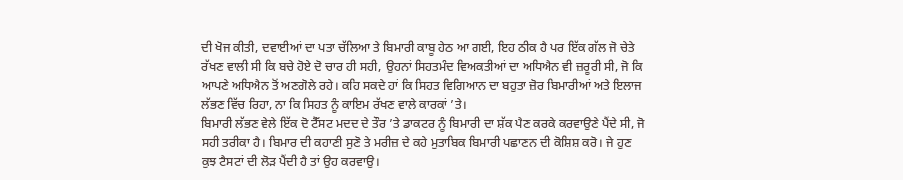ਦੀ ਖੋਜ ਕੀਤੀ, ਦਵਾਈਆਂ ਦਾ ਪਤਾ ਚੱਲਿਆ ਤੇ ਬਿਮਾਰੀ ਕਾਬੂ ਹੇਠ ਆ ਗਈ, ਇਹ ਠੀਕ ਹੈ ਪਰ ਇੱਕ ਗੱਲ ਜੋ ਚੇਤੇ ਰੱਖਣ ਵਾਲੀ ਸੀ ਕਿ ਬਚੇ ਹੋਏ ਦੋ ਚਾਰ ਹੀ ਸਹੀ, ਉਹਨਾਂ ਸਿਹਤਮੰਦ ਵਿਅਕਤੀਆਂ ਦਾ ਅਧਿਐਨ ਵੀ ਜ਼ਰੂਰੀ ਸੀ, ਜੋ ਕਿ ਆਪਣੇ ਅਧਿਐਨ ਤੋਂ ਅਣਗੋਲੇ ਰਹੇ। ਕਹਿ ਸਕਦੇ ਹਾਂ ਕਿ ਸਿਹਤ ਵਿਗਿਆਨ ਦਾ ਬਹੁਤਾ ਜ਼ੋਰ ਬਿਮਾਰੀਆਂ ਅਤੇ ਇਲਾਜ ਲੱਭਣ ਵਿੱਚ ਰਿਹਾ, ਨਾ ਕਿ ਸਿਹਤ ਨੂੰ ਕਾਇਮ ਰੱਖਣ ਵਾਲੇ ਕਾਰਕਾਂ ’ਤੇ।
ਬਿਮਾਰੀ ਲੱਭਣ ਵੇਲੇ ਇੱਕ ਦੋ ਟੈੱਸਟ ਮਦਦ ਦੇ ਤੌਰ ’ਤੇ ਡਾਕਟਰ ਨੂੰ ਬਿਮਾਰੀ ਦਾ ਸ਼ੱਕ ਪੈਣ ਕਰਕੇ ਕਰਵਾਉਣੇ ਪੈਂਦੇ ਸੀ, ਜੋ ਸਹੀ ਤਰੀਕਾ ਹੈ। ਬਿਮਾਰ ਦੀ ਕਹਾਣੀ ਸੁਣੋ ਤੇ ਮਰੀਜ਼ ਦੇ ਕਹੇ ਮੁਤਾਬਿਕ ਬਿਮਾਰੀ ਪਛਾਣਨ ਦੀ ਕੋਸ਼ਿਸ਼ ਕਰੋ। ਜੇ ਹੁਣ ਕੁਝ ਟੈਸਟਾਂ ਦੀ ਲੋੜ ਪੈਂਦੀ ਹੈ ਤਾਂ ਉਹ ਕਰਵਾਉ।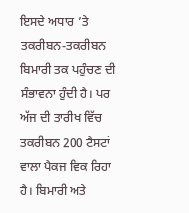ਇਸਦੇ ਅਧਾਰ ’ਤੇ ਤਕਰੀਬਨ-ਤਕਰੀਬਨ ਬਿਮਾਰੀ ਤਕ ਪਹੁੰਚਣ ਦੀ ਸੰਭਾਵਨਾ ਹੁੰਦੀ ਹੈ। ਪਰ ਅੱਜ ਦੀ ਤਾਰੀਖ ਵਿੱਚ ਤਕਰੀਬਨ 200 ਟੈਸਟਾਂ ਵਾਲਾ ਪੈਕਜ ਵਿਕ ਰਿਹਾ ਹੈ। ਬਿਮਾਰੀ ਅਤੇ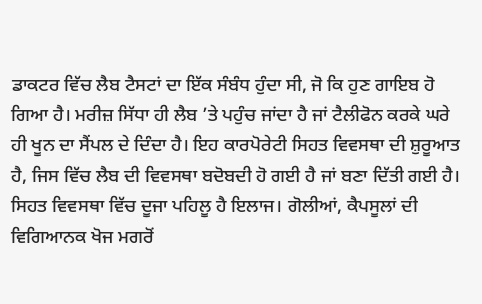ਡਾਕਟਰ ਵਿੱਚ ਲੈਬ ਟੈਸਟਾਂ ਦਾ ਇੱਕ ਸੰਬੰਧ ਹੁੰਦਾ ਸੀ, ਜੋ ਕਿ ਹੁਣ ਗਾਇਬ ਹੋ ਗਿਆ ਹੈ। ਮਰੀਜ਼ ਸਿੱਧਾ ਹੀ ਲੈਬ ’ਤੇ ਪਹੁੰਚ ਜਾਂਦਾ ਹੈ ਜਾਂ ਟੈਲੀਫੋਨ ਕਰਕੇ ਘਰੇ ਹੀ ਖੂਨ ਦਾ ਸੈਂਪਲ ਦੇ ਦਿੰਦਾ ਹੈ। ਇਹ ਕਾਰਪੋਰੇਟੀ ਸਿਹਤ ਵਿਵਸਥਾ ਦੀ ਸ਼ੁਰੂਆਤ ਹੈ, ਜਿਸ ਵਿੱਚ ਲੈਬ ਦੀ ਵਿਵਸਥਾ ਬਦੋਬਦੀ ਹੋ ਗਈ ਹੈ ਜਾਂ ਬਣਾ ਦਿੱਤੀ ਗਈ ਹੈ।
ਸਿਹਤ ਵਿਵਸਥਾ ਵਿੱਚ ਦੂਜਾ ਪਹਿਲੂ ਹੈ ਇਲਾਜ। ਗੋਲੀਆਂ, ਕੈਪਸੂਲਾਂ ਦੀ ਵਿਗਿਆਨਕ ਖੋਜ ਮਗਰੋਂ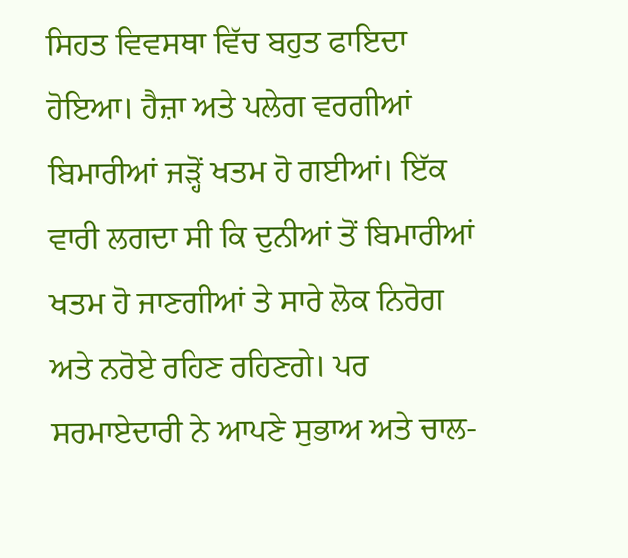ਸਿਹਤ ਵਿਵਸਥਾ ਵਿੱਚ ਬਹੁਤ ਫਾਇਦਾ ਹੋਇਆ। ਹੈਜ਼ਾ ਅਤੇ ਪਲੇਗ ਵਰਗੀਆਂ ਬਿਮਾਰੀਆਂ ਜੜ੍ਹੋਂ ਖਤਮ ਹੋ ਗਈਆਂ। ਇੱਕ ਵਾਰੀ ਲਗਦਾ ਸੀ ਕਿ ਦੁਨੀਆਂ ਤੋਂ ਬਿਮਾਰੀਆਂ ਖਤਮ ਹੋ ਜਾਣਗੀਆਂ ਤੇ ਸਾਰੇ ਲੋਕ ਨਿਰੋਗ ਅਤੇ ਨਰੋਏ ਰਹਿਣ ਰਹਿਣਗੇ। ਪਰ ਸਰਮਾਏਦਾਰੀ ਨੇ ਆਪਣੇ ਸੁਭਾਅ ਅਤੇ ਚਾਲ-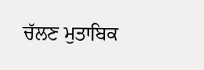ਚੱਲਣ ਮੁਤਾਬਿਕ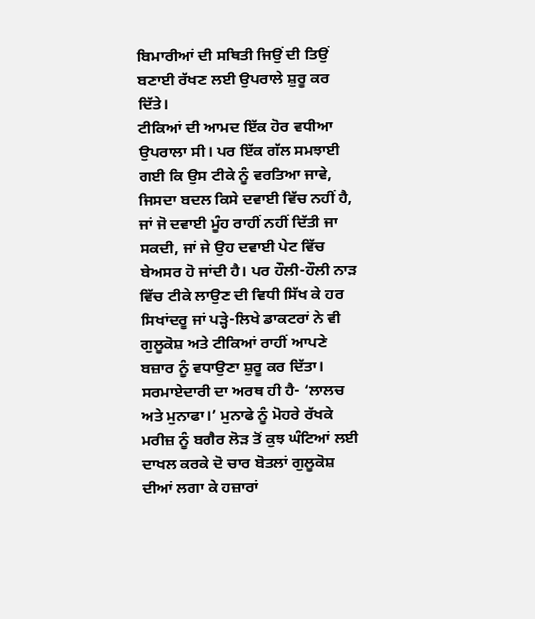ਬਿਮਾਰੀਆਂ ਦੀ ਸਥਿਤੀ ਜਿਉਂ ਦੀ ਤਿਉਂ ਬਣਾਈ ਰੱਖਣ ਲਈ ਉਪਰਾਲੇ ਸ਼ੁਰੂ ਕਰ ਦਿੱਤੇ।
ਟੀਕਿਆਂ ਦੀ ਆਮਦ ਇੱਕ ਹੋਰ ਵਧੀਆ ਉਪਰਾਲਾ ਸੀ। ਪਰ ਇੱਕ ਗੱਲ ਸਮਝਾਈ ਗਈ ਕਿ ਉਸ ਟੀਕੇ ਨੂੰ ਵਰਤਿਆ ਜਾਵੇ, ਜਿਸਦਾ ਬਦਲ ਕਿਸੇ ਦਵਾਈ ਵਿੱਚ ਨਹੀਂ ਹੈ, ਜਾਂ ਜੋ ਦਵਾਈ ਮੂੰਹ ਰਾਹੀਂ ਨਹੀਂ ਦਿੱਤੀ ਜਾ ਸਕਦੀ, ਜਾਂ ਜੇ ਉਹ ਦਵਾਈ ਪੇਟ ਵਿੱਚ ਬੇਅਸਰ ਹੋ ਜਾਂਦੀ ਹੈ। ਪਰ ਹੌਲੀ-ਹੌਲੀ ਨਾੜ ਵਿੱਚ ਟੀਕੇ ਲਾਉਣ ਦੀ ਵਿਧੀ ਸਿੱਖ ਕੇ ਹਰ ਸਿਖਾਂਦਰੂ ਜਾਂ ਪੜ੍ਹੇ-ਲਿਖੇ ਡਾਕਟਰਾਂ ਨੇ ਵੀ ਗੁਲੂਕੋਸ਼ ਅਤੇ ਟੀਕਿਆਂ ਰਾਹੀਂ ਆਪਣੇ ਬਜ਼ਾਰ ਨੂੰ ਵਧਾਉਣਾ ਸ਼ੁਰੂ ਕਰ ਦਿੱਤਾ। ਸਰਮਾਏਦਾਰੀ ਦਾ ਅਰਥ ਹੀ ਹੈ- ‘ਲਾਲਚ ਅਤੇ ਮੁਨਾਫਾ।’ ਮੁਨਾਫੇ ਨੂੰ ਮੋਹਰੇ ਰੱਖਕੇ ਮਰੀਜ਼ ਨੂੰ ਬਗੈਰ ਲੋੜ ਤੋਂ ਕੁਝ ਘੰਟਿਆਂ ਲਈ ਦਾਖਲ ਕਰਕੇ ਦੋ ਚਾਰ ਬੋਤਲਾਂ ਗੁਲੂਕੋਸ਼ ਦੀਆਂ ਲਗਾ ਕੇ ਹਜ਼ਾਰਾਂ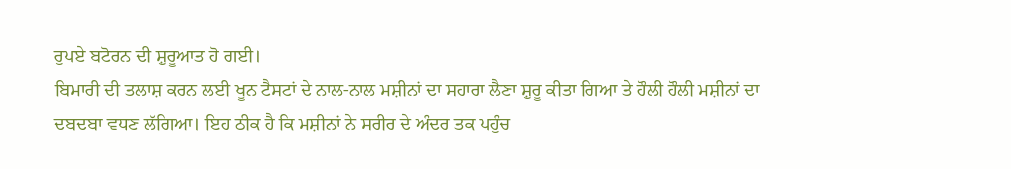ਰੁਪਏ ਬਟੋਰਨ ਦੀ ਸ਼ੁਰੂਆਤ ਹੋ ਗਈ।
ਬਿਮਾਰੀ ਦੀ ਤਲਾਸ਼ ਕਰਨ ਲਈ ਖੂਨ ਟੈਸਟਾਂ ਦੇ ਨਾਲ-ਨਾਲ ਮਸ਼ੀਨਾਂ ਦਾ ਸਹਾਰਾ ਲੈਣਾ ਸ਼ੁਰੂ ਕੀਤਾ ਗਿਆ ਤੇ ਹੌਲੀ ਹੌਲੀ ਮਸ਼ੀਨਾਂ ਦਾ ਦਬਦਬਾ ਵਧਣ ਲੱਗਿਆ। ਇਹ ਠੀਕ ਹੈ ਕਿ ਮਸ਼ੀਨਾਂ ਨੇ ਸਰੀਰ ਦੇ ਅੰਦਰ ਤਕ ਪਹੁੰਚ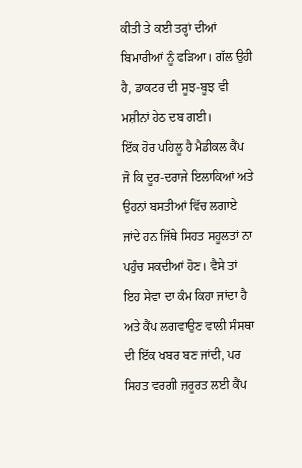ਕੀਤੀ ਤੇ ਕਈ ਤਰ੍ਹਾਂ ਦੀਆਂ ਬਿਮਾਰੀਆਂ ਨੂੰ ਫੜਿਆ। ਗੱਲ ਉਹੀ ਹੈ, ਡਾਕਟਰ ਦੀ ਸੂਝ-ਬੂਝ ਵੀ ਮਸ਼ੀਨਾਂ ਹੇਠ ਦਬ ਗਈ।
ਇੱਕ ਹੋਰ ਪਹਿਲੂ ਹੈ ਮੈਡੀਕਲ ਕੈਂਪ ਜੋ ਕਿ ਦੂਰ-ਦਰਾਜੇ ਇਲਾਕਿਆਂ ਅਤੇ ਉਹਨਾਂ ਬਸਤੀਆਂ ਵਿੱਚ ਲਗਾਏ ਜਾਂਦੇ ਹਨ ਜਿੱਥੇ ਸਿਹਤ ਸਹੂਲਤਾਂ ਨਾ ਪਹੁੰਚ ਸਕਦੀਆਂ ਹੋਣ। ਵੈਸੇ ਤਾਂ ਇਹ ਸੇਵਾ ਦਾ ਕੰਮ ਕਿਹਾ ਜਾਂਦਾ ਹੈ ਅਤੇ ਕੈਂਪ ਲਗਵਾਉਣ ਵਾਲੀ ਸੰਸਥਾ ਦੀ ਇੱਕ ਖਬਰ ਬਣ ਜਾਂਦੀ, ਪਰ ਸਿਹਤ ਵਰਗੀ ਜ਼ਰੂਰਤ ਲਈ ਕੈਂਪ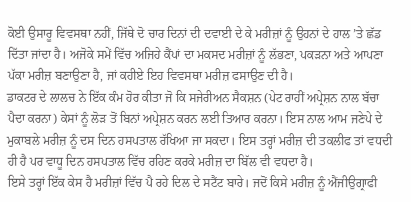ਕੋਈ ਉਸਾਰੂ ਵਿਵਸਥਾ ਨਹੀਂ, ਜਿੱਥੇ ਦੋ ਚਾਰ ਦਿਨਾਂ ਦੀ ਦਵਾਈ ਦੇ ਕੇ ਮਰੀਜ਼ਾਂ ਨੂੰ ਉਹਨਾਂ ਦੇ ਹਾਲ ’ਤੇ ਛੱਡ ਦਿੱਤਾ ਜਾਂਦਾ ਹੈ। ਅਜੋਕੇ ਸਮੇਂ ਵਿੱਚ ਅਜਿਹੇ ਕੈਂਪਾਂ ਦਾ ਮਕਸਦ ਮਰੀਜ਼ਾਂ ਨੂੰ ਲੱਭਣਾ, ਪਕੜਨਾ ਅਤੇ ਆਪਣਾ ਪੱਕਾ ਮਰੀਜ਼ ਬਣਾਉਣਾ ਹੈ, ਜਾਂ ਕਹੀਏ ਇਹ ਵਿਵਸਥਾ ਮਰੀਜ਼ ਫਸਾਉਣ ਦੀ ਹੈ।
ਡਾਕਟਰ ਦੇ ਲਾਲਚ ਨੇ ਇੱਕ ਕੰਮ ਹੋਰ ਕੀਤਾ ਜੋ ਕਿ ਸਜੇਰੀਅਨ ਸੈਕਸ਼ਨ (ਪੇਟ ਰਾਹੀਂ ਅਪ੍ਰੇਸ਼ਨ ਨਾਲ ਬੱਚਾ ਪੈਦਾ ਕਰਨਾ) ਕੇਸਾਂ ਨੂੰ ਲੋੜ ਤੋਂ ਬਿਨਾਂ ਅਪ੍ਰੇਸ਼ਨ ਕਰਨ ਲਈ ਤਿਆਰ ਕਰਨਾ। ਇਸ ਨਾਲ ਆਮ ਜਣੇਪੇ ਦੇ ਮੁਕਾਬਲੇ ਮਰੀਜ਼ ਨੂੰ ਦਸ ਦਿਨ ਹਸਪਤਾਲ ਰੱਖਿਆ ਜਾ ਸਕਦਾ। ਇਸ ਤਰ੍ਹਾਂ ਮਰੀਜ਼ ਦੀ ਤਕਲੀਫ ਤਾਂ ਵਧਦੀ ਹੀ ਹੈ ਪਰ ਵਾਧੂ ਦਿਨ ਹਸਪਤਾਲ ਵਿੱਚ ਰਹਿਣ ਕਰਕੇ ਮਰੀਜ਼ ਦਾ ਬਿੱਲ ਵੀ ਵਧਦਾ ਹੈ।
ਇਸੇ ਤਰ੍ਹਾਂ ਇੱਕ ਕੇਸ ਹੈ ਮਰੀਜ਼ਾਂ ਵਿੱਚ ਪੈ ਰਹੇ ਦਿਲ ਦੇ ਸਟੈਂਟ ਬਾਰੇ। ਜਦੋਂ ਕਿਸੇ ਮਰੀਜ਼ ਨੂੰ ਐਂਜੀਉਗ੍ਰਾਫੀ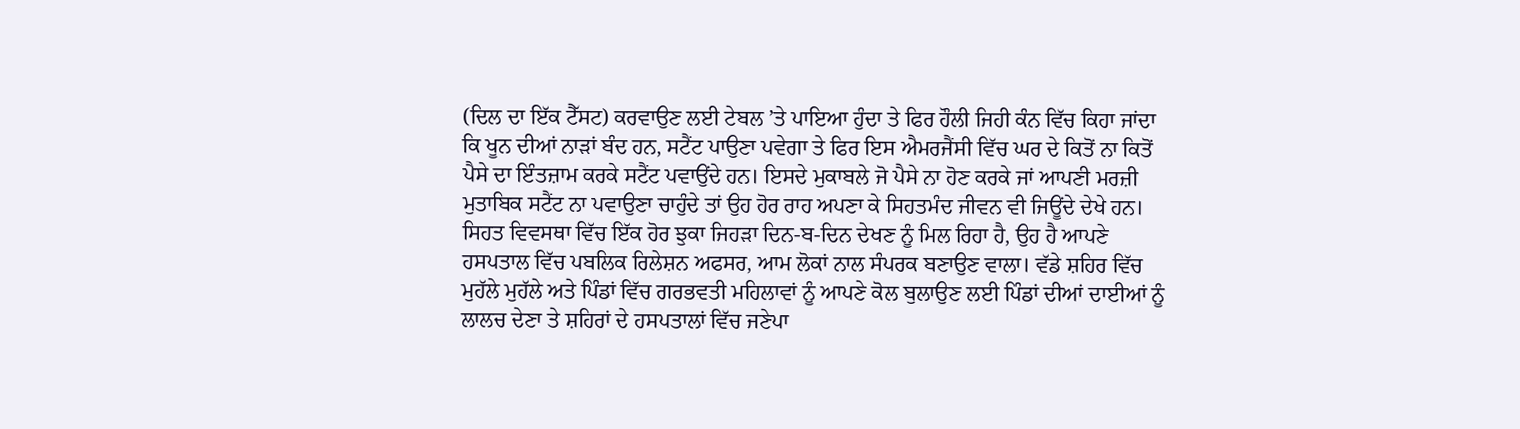(ਦਿਲ ਦਾ ਇੱਕ ਟੈੱਸਟ) ਕਰਵਾਉਣ ਲਈ ਟੇਬਲ ’ਤੇ ਪਾਇਆ ਹੁੰਦਾ ਤੇ ਫਿਰ ਹੌਲੀ ਜਿਹੀ ਕੰਨ ਵਿੱਚ ਕਿਹਾ ਜਾਂਦਾ ਕਿ ਖੂਨ ਦੀਆਂ ਨਾੜਾਂ ਬੰਦ ਹਨ, ਸਟੈਂਟ ਪਾਉਣਾ ਪਵੇਗਾ ਤੇ ਫਿਰ ਇਸ ਐਮਰਜੈਂਸੀ ਵਿੱਚ ਘਰ ਦੇ ਕਿਤੋਂ ਨਾ ਕਿਤੋਂ ਪੈਸੇ ਦਾ ਇੰਤਜ਼ਾਮ ਕਰਕੇ ਸਟੈਂਟ ਪਵਾਉਂਦੇ ਹਨ। ਇਸਦੇ ਮੁਕਾਬਲੇ ਜੋ ਪੈਸੇ ਨਾ ਹੋਣ ਕਰਕੇ ਜਾਂ ਆਪਣੀ ਮਰਜ਼ੀ ਮੁਤਾਬਿਕ ਸਟੈਂਟ ਨਾ ਪਵਾਉਣਾ ਚਾਹੁੰਦੇ ਤਾਂ ਉਹ ਹੋਰ ਰਾਹ ਅਪਣਾ ਕੇ ਸਿਹਤਮੰਦ ਜੀਵਨ ਵੀ ਜਿਊਂਦੇ ਦੇਖੇ ਹਨ।
ਸਿਹਤ ਵਿਵਸਥਾ ਵਿੱਚ ਇੱਕ ਹੋਰ ਝੁਕਾ ਜਿਹੜਾ ਦਿਨ-ਬ-ਦਿਨ ਦੇਖਣ ਨੂੰ ਮਿਲ ਰਿਹਾ ਹੈ, ਉਹ ਹੈ ਆਪਣੇ ਹਸਪਤਾਲ ਵਿੱਚ ਪਬਲਿਕ ਰਿਲੇਸ਼ਨ ਅਫਸਰ, ਆਮ ਲੋਕਾਂ ਨਾਲ ਸੰਪਰਕ ਬਣਾਉਣ ਵਾਲਾ। ਵੱਡੇ ਸ਼ਹਿਰ ਵਿੱਚ ਮੁਹੱਲੇ ਮੁਹੱਲੇ ਅਤੇ ਪਿੰਡਾਂ ਵਿੱਚ ਗਰਭਵਤੀ ਮਹਿਲਾਵਾਂ ਨੂੰ ਆਪਣੇ ਕੋਲ ਬੁਲਾਉਣ ਲਈ ਪਿੰਡਾਂ ਦੀਆਂ ਦਾਈਆਂ ਨੂੰ ਲਾਲਚ ਦੇਣਾ ਤੇ ਸ਼ਹਿਰਾਂ ਦੇ ਹਸਪਤਾਲਾਂ ਵਿੱਚ ਜਣੇਪਾ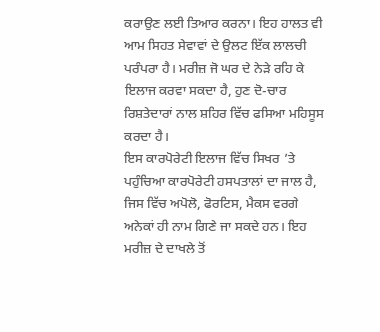ਕਰਾਉਣ ਲਈ ਤਿਆਰ ਕਰਨਾ। ਇਹ ਹਾਲਤ ਵੀ ਆਮ ਸਿਹਤ ਸੇਵਾਵਾਂ ਦੇ ਉਲਟ ਇੱਕ ਲਾਲਚੀ ਪਰੰਪਰਾ ਹੈ। ਮਰੀਜ਼ ਜੋ ਘਰ ਦੇ ਨੇੜੇ ਰਹਿ ਕੇ ਇਲਾਜ ਕਰਵਾ ਸਕਦਾ ਹੈ, ਹੁਣ ਦੋ-ਚਾਰ ਰਿਸ਼ਤੇਦਾਰਾਂ ਨਾਲ ਸ਼ਹਿਰ ਵਿੱਚ ਫਸਿਆ ਮਹਿਸੂਸ ਕਰਦਾ ਹੈ।
ਇਸ ਕਾਰਪੋਰੇਟੀ ਇਲਾਜ ਵਿੱਚ ਸਿਖਰ ’ਤੇ ਪਹੁੰਚਿਆ ਕਾਰਪੋਰੇਟੀ ਹਸਪਤਾਲਾਂ ਦਾ ਜਾਲ ਹੈ, ਜਿਸ ਵਿੱਚ ਅਪੋਲੋ, ਫੋਰਟਿਸ, ਮੈਕਸ ਵਰਗੇ ਅਨੇਕਾਂ ਹੀ ਨਾਮ ਗਿਣੇ ਜਾ ਸਕਦੇ ਹਨ। ਇਹ ਮਰੀਜ਼ ਦੇ ਦਾਖਲੇ ਤੋਂ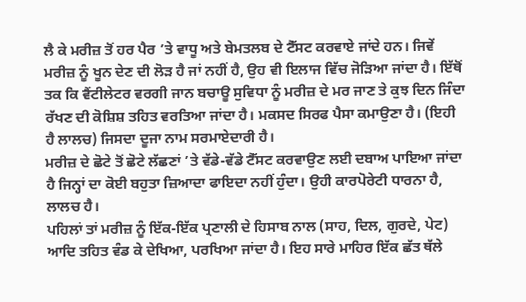ਲੈ ਕੇ ਮਰੀਜ਼ ਤੋਂ ਹਰ ਪੈਰ ’ਤੇ ਵਾਧੂ ਅਤੇ ਬੇਮਤਲਬ ਦੇ ਟੈੱਸਟ ਕਰਵਾਏ ਜਾਂਦੇ ਹਨ। ਜਿਵੇਂ ਮਰੀਜ਼ ਨੂੰ ਖੂਨ ਦੇਣ ਦੀ ਲੋੜ ਹੈ ਜਾਂ ਨਹੀਂ ਹੈ, ਉਹ ਵੀ ਇਲਾਜ ਵਿੱਚ ਜੋੜਿਆ ਜਾਂਦਾ ਹੈ। ਇੱਥੋਂ ਤਕ ਕਿ ਵੈਂਟੀਲੇਟਰ ਵਰਗੀ ਜਾਨ ਬਚਾਊ ਸੁਵਿਧਾ ਨੂੰ ਮਰੀਜ਼ ਦੇ ਮਰ ਜਾਣ ਤੇ ਕੁਝ ਦਿਨ ਜਿੰਦਾ ਰੱਖਣ ਦੀ ਕੋਸ਼ਿਸ਼ ਤਹਿਤ ਵਰਤਿਆ ਜਾਂਦਾ ਹੈ। ਮਕਸਦ ਸਿਰਫ ਪੈਸਾ ਕਮਾਉਣਾ ਹੈ। (ਇਹੀ ਹੈ ਲਾਲਚ) ਜਿਸਦਾ ਦੂਜਾ ਨਾਮ ਸਰਮਾਏਦਾਰੀ ਹੈ।
ਮਰੀਜ਼ ਦੇ ਛੋਟੇ ਤੋਂ ਛੋਟੇ ਲੱਛਣਾਂ ’ਤੇ ਵੱਡੇ-ਵੱਡੇ ਟੈੱਸਟ ਕਰਵਾਉਣ ਲਈ ਦਬਾਅ ਪਾਇਆ ਜਾਂਦਾ ਹੈ ਜਿਨ੍ਹਾਂ ਦਾ ਕੋਈ ਬਹੁਤਾ ਜ਼ਿਆਦਾ ਫਾਇਦਾ ਨਹੀਂ ਹੁੰਦਾ। ਉਹੀ ਕਾਰਪੋਰੇਟੀ ਧਾਰਨਾ ਹੈ, ਲਾਲਚ ਹੈ।
ਪਹਿਲਾਂ ਤਾਂ ਮਰੀਜ਼ ਨੂੰ ਇੱਕ-ਇੱਕ ਪ੍ਰਣਾਲੀ ਦੇ ਹਿਸਾਬ ਨਾਲ (ਸਾਹ, ਦਿਲ, ਗੁਰਦੇ, ਪੇਟ) ਆਦਿ ਤਹਿਤ ਵੰਡ ਕੇ ਦੇਖਿਆ, ਪਰਖਿਆ ਜਾਂਦਾ ਹੈ। ਇਹ ਸਾਰੇ ਮਾਹਿਰ ਇੱਕ ਛੱਤ ਥੱਲੇ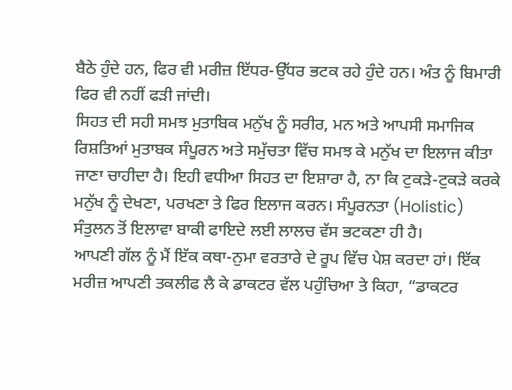ਬੈਠੇ ਹੁੰਦੇ ਹਨ, ਫਿਰ ਵੀ ਮਰੀਜ਼ ਇੱਧਰ-ਉੱਧਰ ਭਟਕ ਰਹੇ ਹੁੰਦੇ ਹਨ। ਅੰਤ ਨੂੰ ਬਿਮਾਰੀ ਫਿਰ ਵੀ ਨਹੀਂ ਫੜੀ ਜਾਂਦੀ।
ਸਿਹਤ ਦੀ ਸਹੀ ਸਮਝ ਮੁਤਾਬਿਕ ਮਨੁੱਖ ਨੂੰ ਸਰੀਰ, ਮਨ ਅਤੇ ਆਪਸੀ ਸਮਾਜਿਕ ਰਿਸ਼ਤਿਆਂ ਮੁਤਾਬਕ ਸੰਪੂਰਨ ਅਤੇ ਸਮੁੱਚਤਾ ਵਿੱਚ ਸਮਝ ਕੇ ਮਨੁੱਖ ਦਾ ਇਲਾਜ ਕੀਤਾ ਜਾਣਾ ਚਾਹੀਦਾ ਹੈ। ਇਹੀ ਵਧੀਆ ਸਿਹਤ ਦਾ ਇਸ਼ਾਰਾ ਹੈ, ਨਾ ਕਿ ਟੁਕੜੇ-ਟੁਕੜੇ ਕਰਕੇ ਮਨੁੱਖ ਨੂੰ ਦੇਖਣਾ, ਪਰਖਣਾ ਤੇ ਫਿਰ ਇਲਾਜ ਕਰਨ। ਸੰਪੂਰਨਤਾ (Holistic) ਸੰਤੁਲਨ ਤੋਂ ਇਲਾਵਾ ਬਾਕੀ ਫਾਇਦੇ ਲਈ ਲਾਲਚ ਵੱਸ ਭਟਕਣਾ ਹੀ ਹੈ।
ਆਪਣੀ ਗੱਲ ਨੂੰ ਮੈਂ ਇੱਕ ਕਥਾ-ਨੁਮਾ ਵਰਤਾਰੇ ਦੇ ਰੂਪ ਵਿੱਚ ਪੇਸ਼ ਕਰਦਾ ਹਾਂ। ਇੱਕ ਮਰੀਜ਼ ਆਪਣੀ ਤਕਲੀਫ ਲੈ ਕੇ ਡਾਕਟਰ ਵੱਲ ਪਹੁੰਚਿਆ ਤੇ ਕਿਹਾ, “ਡਾਕਟਰ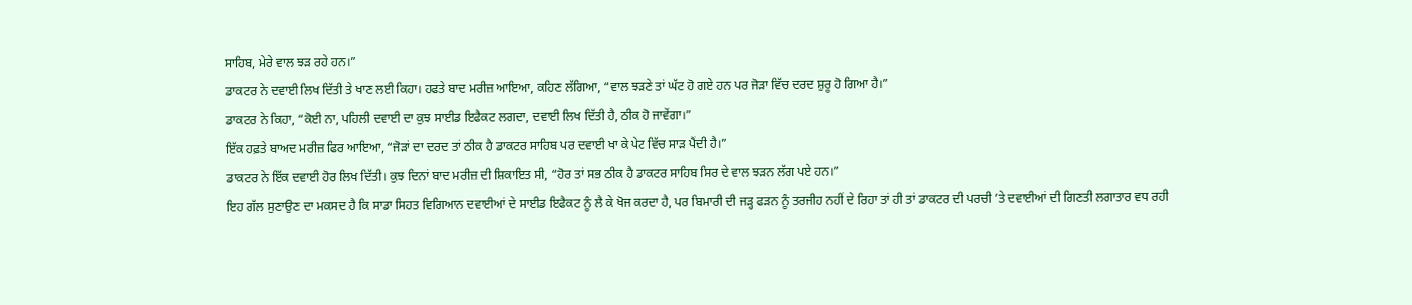ਸਾਹਿਬ, ਮੇਰੇ ਵਾਲ ਝੜ ਰਹੇ ਹਨ।”
ਡਾਕਟਰ ਨੇ ਦਵਾਈ ਲਿਖ ਦਿੱਤੀ ਤੇ ਖਾਣ ਲਈ ਕਿਹਾ। ਹਫਤੇ ਬਾਦ ਮਰੀਜ਼ ਆਇਆ, ਕਹਿਣ ਲੱਗਿਆ, “ਵਾਲ ਝੜਣੇ ਤਾਂ ਘੱਟ ਹੋ ਗਏ ਹਨ ਪਰ ਜੋੜਾ ਵਿੱਚ ਦਰਦ ਸ਼ੁਰੂ ਹੋ ਗਿਆ ਹੈ।”
ਡਾਕਟਰ ਨੇ ਕਿਹਾ, “ਕੋਈ ਨਾ, ਪਹਿਲੀ ਦਵਾਈ ਦਾ ਕੁਝ ਸਾਈਡ ਇਫੈਕਟ ਲਗਦਾ, ਦਵਾਈ ਲਿਖ ਦਿੱਤੀ ਹੈ, ਠੀਕ ਹੋ ਜਾਵੇਂਗਾ।”
ਇੱਕ ਹਫ਼ਤੇ ਬਾਅਦ ਮਰੀਜ਼ ਫਿਰ ਆਇਆ, “ਜੋੜਾਂ ਦਾ ਦਰਦ ਤਾਂ ਠੀਕ ਹੈ ਡਾਕਟਰ ਸਾਹਿਬ ਪਰ ਦਵਾਈ ਖਾ ਕੇ ਪੇਟ ਵਿੱਚ ਸਾੜ ਪੈਂਦੀ ਹੈ।”
ਡਾਕਟਰ ਨੇ ਇੱਕ ਦਵਾਈ ਹੋਰ ਲਿਖ ਦਿੱਤੀ। ਕੁਝ ਦਿਨਾਂ ਬਾਦ ਮਰੀਜ਼ ਦੀ ਸ਼ਿਕਾਇਤ ਸੀ, “ਹੋਰ ਤਾਂ ਸਭ ਠੀਕ ਹੈ ਡਾਕਟਰ ਸਾਹਿਬ ਸਿਰ ਦੇ ਵਾਲ ਝੜਨ ਲੱਗ ਪਏ ਹਨ।”
ਇਹ ਗੱਲ ਸੁਣਾਉਣ ਦਾ ਮਕਸਦ ਹੈ ਕਿ ਸਾਡਾ ਸਿਹਤ ਵਿਗਿਆਨ ਦਵਾਈਆਂ ਦੇ ਸਾਈਡ ਇਫੈਕਟ ਨੂੰ ਲੈ ਕੇ ਖੋਜ ਕਰਦਾ ਹੈ, ਪਰ ਬਿਮਾਰੀ ਦੀ ਜੜ੍ਹ ਫੜਨ ਨੂੰ ਤਰਜੀਹ ਨਹੀਂ ਦੇ ਰਿਹਾ ਤਾਂ ਹੀ ਤਾਂ ਡਾਕਟਰ ਦੀ ਪਰਚੀ ’ਤੇ ਦਵਾਈਆਂ ਦੀ ਗਿਣਤੀ ਲਗਾਤਾਰ ਵਧ ਰਹੀ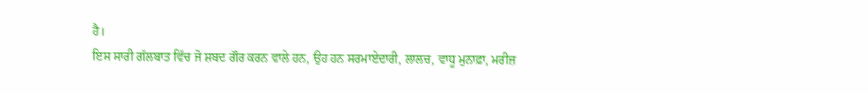ਹੈ।
ਇਸ ਸਾਰੀ ਗੱਲਬਾਤ ਵਿੱਚ ਜੋ ਸ਼ਬਦ ਗੌਰ ਕਰਨ ਵਾਲੇ ਹਨ, ਉਹ ਹਨ ਸਰਮਾਏਦਾਰੀ, ਲਾਲਚ, ਵਾਧੂ ਮੁਨਾਫ਼ਾ, ਮਰੀਜ਼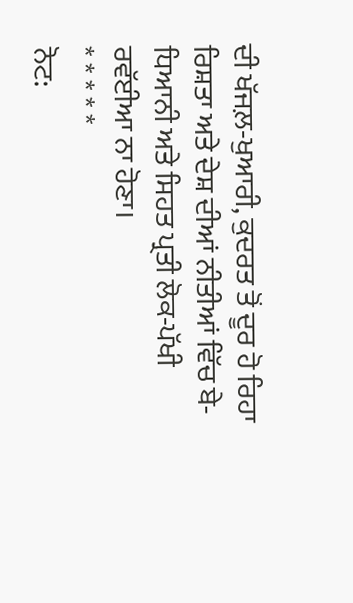ਦੀ ਖੱਜਲ਼-ਖੁਆਰੀ, ਕੁਦਰਤ ਤੋਂ ਦੂਰ ਹੋ ਰਿਹਾ ਰਿਸ਼ਤਾ ਅਤੇ ਦੇਸ਼ ਦੀਆਂ ਨੀਤੀਆਂ ਵਿੱਚ ਬੇ-ਧਿਆਨੀ ਅਤੇ ਸਿਹਤ ਪ੍ਰਤੀ ਲੋਕ-ਪੱਖੀ ਰਵੱਈਆ ਨਾ ਹੋਣਾ।
* * * * *
ਨੋਟ: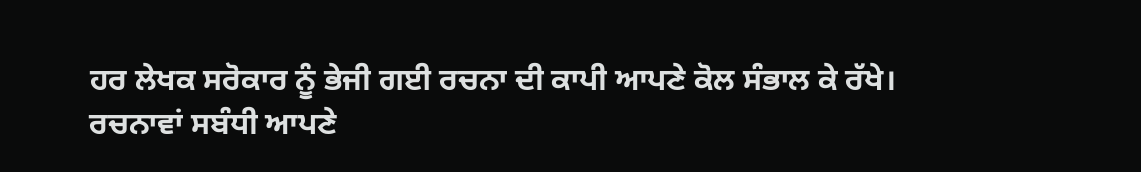ਹਰ ਲੇਖਕ ਸਰੋਕਾਰ ਨੂੰ ਭੇਜੀ ਗਈ ਰਚਨਾ ਦੀ ਕਾਪੀ ਆਪਣੇ ਕੋਲ ਸੰਭਾਲ ਕੇ ਰੱਖੇ।
ਰਚਨਾਵਾਂ ਸਬੰਧੀ ਆਪਣੇ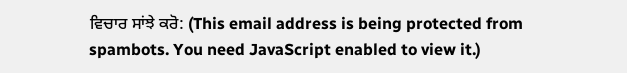ਵਿਚਾਰ ਸਾਂਝੇ ਕਰੋ: (This email address is being protected from spambots. You need JavaScript enabled to view it.)